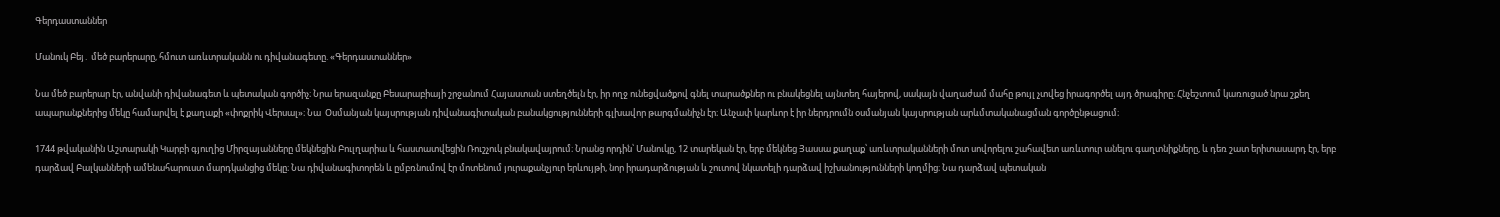Գերդաստաններ

Մանուկ Բեյ․ մեծ բարերարը, հմուտ առևտրականն ու դիվանագետը. «Գերդաստաններ»

Նա մեծ բարերար էր, անվանի դիվանագետ և պետական գործիչ։ Նրա երազանքը Բեսարաբիայի շրջանում Հայաստան ստեղծելն էր, իր ողջ ունեցվածքով գնել տարածքներ ու բնակեցնել այնտեղ հայերով, սակայն վաղաժամ մահը թույլ չտվեց իրագործել այդ ծրագիրը։ Հնչեշտում կառուցած նրա շքեղ ապարանքներից մեկը համարվել է քաղաքի «փոքրիկ Վերսալ»։ Նա  Օսմանյան կայսրության դիվանագիտական բանակցությունների գլխավոր թարգմանիչն էր։ Անչափ կարևոր է իր ներդրումն օսմանյան կայսրության արևմտականացման գործընթացում։

1744 թվականին Աշտարակի Կարբի գյուղից Միրզայանները մեկնեցին Բուլղարիա և հաստատվեցին Ռուշչուկ բնակավայրում։ Նրանց որդին՝ Մանուկը, 12 տարեկան էր, երբ մեկնեց Յասսա քաղաք՝ առևտրականների մոտ սովորելու շահավետ առևտուր անելու գաղտնիքները, և դեռ շատ երիտասարդ էր, երբ դարձավ Բալկանների ամենահարուստ մարդկանցից մեկը։ Նա դիվանագիտորեն և ըմբռնումով էր մոտենում յուրաքանչյուր երևույթի, նոր իրադարձության և շուտով նկատելի դարձավ իշխանությունների կողմից։ Նա դարձավ պետական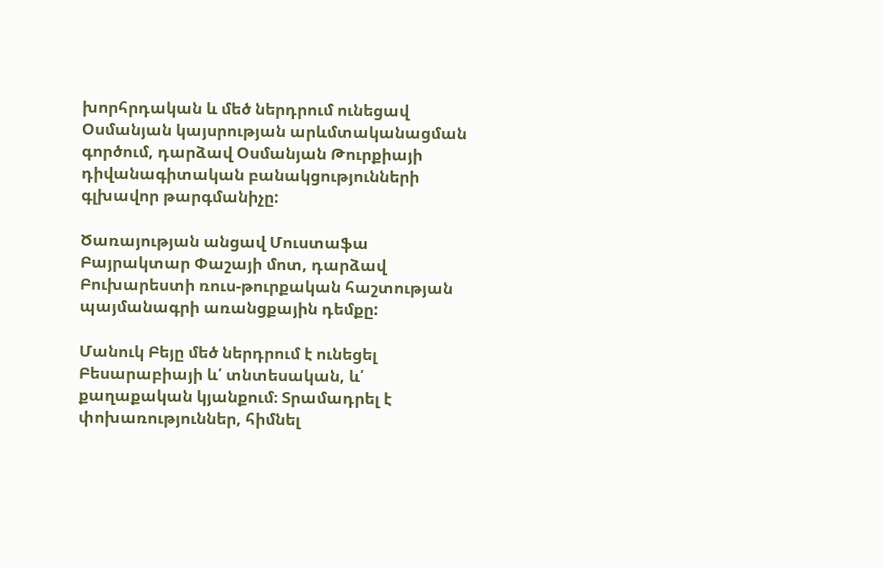խորհրդական և մեծ ներդրում ունեցավ Օսմանյան կայսրության արևմտականացման գործում, դարձավ Օսմանյան Թուրքիայի դիվանագիտական բանակցությունների գլխավոր թարգմանիչը:

Ծառայության անցավ Մուստաֆա Բայրակտար Փաշայի մոտ, դարձավ Բուխարեստի ռուս-թուրքական հաշտության պայմանագրի առանցքային դեմքը:

Մանուկ Բեյը մեծ ներդրում է ունեցել Բեսարաբիայի և՛ տնտեսական, և՛ քաղաքական կյանքում։ Տրամադրել է փոխառություններ, հիմնել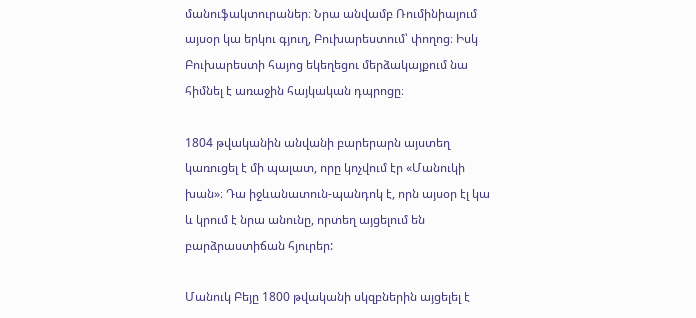մանուֆակտուրաներ։ Նրա անվամբ Ռումինիայում այսօր կա երկու գյուղ, Բուխարեստում՝ փողոց։ Իսկ Բուխարեստի հայոց եկեղեցու մերձակայքում նա հիմնել է առաջին հայկական դպրոցը։

1804 թվականին անվանի բարերարն այստեղ կառուցել է մի պալատ, որը կոչվում էր «Մանուկի խան»։ Դա իջևանատուն-պանդոկ է, որն այսօր էլ կա և կրում է նրա անունը, որտեղ այցելում են բարձրաստիճան հյուրեր:

Մանուկ Բեյը 1800 թվականի սկզբներին այցելել է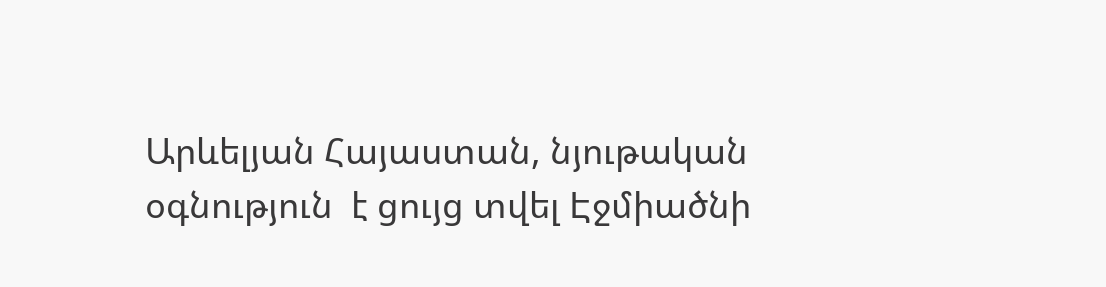Արևելյան Հայաստան, նյութական օգնություն  է ցույց տվել Էջմիածնի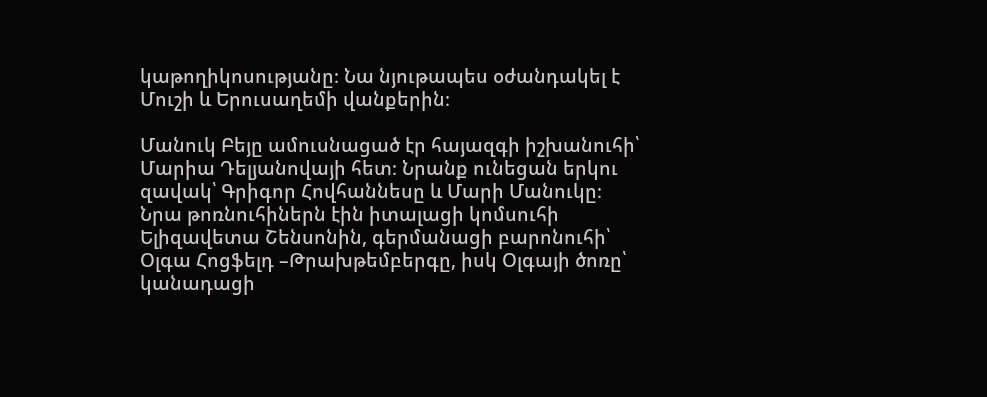կաթողիկոսությանը։ Նա նյութապես օժանդակել է Մուշի և Երուսաղեմի վանքերին։

Մանուկ Բեյը ամուսնացած էր հայազգի իշխանուհի՝ Մարիա Դելյանովայի հետ։ Նրանք ունեցան երկու զավակ՝ Գրիգոր Հովհաննեսը և Մարի Մանուկը։ Նրա թոռնուհիներն էին իտալացի կոմսուհի Ելիզավետա Շենսոնին, գերմանացի բարոնուհի՝ Օլգա Հոցֆելդ –Թրախթեմբերգը, իսկ Օլգայի ծոռը՝ կանադացի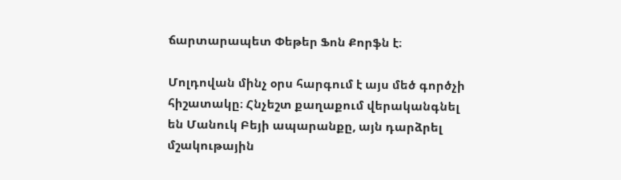ճարտարապետ Փեթեր Ֆոն Քորֆն է։

Մոլդովան մինչ օրս հարգում է այս մեծ գործչի հիշատակը։ Հնչեշտ քաղաքում վերականգնել են Մանուկ Բեյի ապարանքը, այն դարձրել մշակութային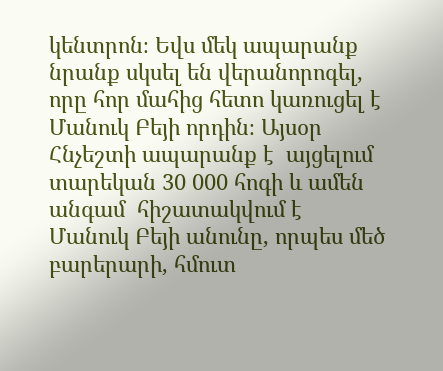կենտրոն։ Եվս մեկ ապարանք նրանք սկսել են վերանորոգել, որը հոր մահից հետո կառուցել է Մանուկ Բեյի որդին։ Այսօր Հնչեշտի ապարանք է  այցելում տարեկան 30 000 հոգի և ամեն անգամ  հիշատակվում է Մանուկ Բեյի անունը, որպես մեծ բարերարի, հմուտ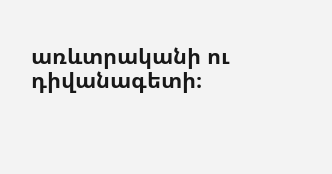առևտրականի ու դիվանագետի։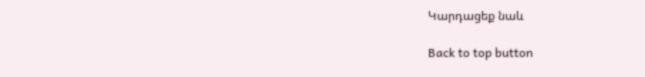Կարդացեք նաև

Back to top button